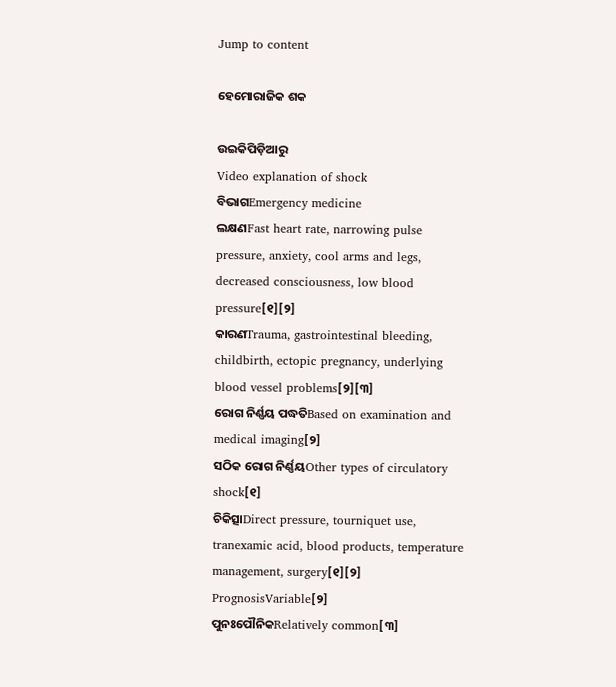Jump to content

ହେମୋରାଜିକ ଶକ

ଉଇକିପିଡ଼ିଆ‌ରୁ
Video explanation of shock
ବିଭାଗEmergency medicine
ଲକ୍ଷଣFast heart rate, narrowing pulse pressure, anxiety, cool arms and legs, decreased consciousness, low blood pressure[୧][୨]
କାରଣTrauma, gastrointestinal bleeding, childbirth, ectopic pregnancy, underlying blood vessel problems[୨][୩]
ରୋଗ ନିର୍ଣ୍ଣୟ ପଦ୍ଧତିBased on examination and medical imaging[୨]
ସଠିକ ରୋଗ ନିର୍ଣ୍ଣୟOther types of circulatory shock[୧]
ଚିକିତ୍ସାDirect pressure, tourniquet use, tranexamic acid, blood products, temperature management, surgery[୧][୨]
PrognosisVariable[୨]
ପୁନଃପୌନିକRelatively common[୩]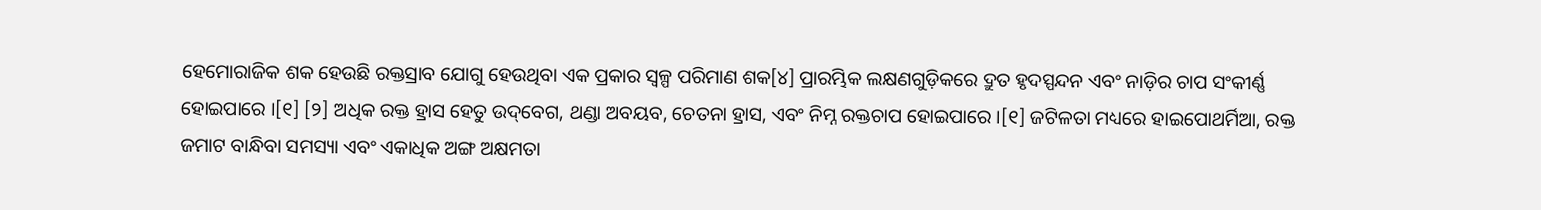ହେମୋରାଜିକ ଶକ ହେଉଛି ରକ୍ତସ୍ରାବ ଯୋଗୁ ହେଉଥିବା ଏକ ପ୍ରକାର ସ୍ୱଳ୍ପ ପରିମାଣ ଶକ[୪] ପ୍ରାରମ୍ଭିକ ଲକ୍ଷଣଗୁଡ଼ିକରେ ଦ୍ରୁତ ହୃଦସ୍ପନ୍ଦନ ଏବଂ ନାଡ଼ିର ଚାପ ସଂକୀର୍ଣ୍ଣ ହୋଇପାରେ ।[୧] [୨] ଅଧିକ ରକ୍ତ ହ୍ରାସ ହେତୁ ଉଦ୍‌ବେଗ, ଥଣ୍ଡା ଅବୟବ, ଚେତନା ହ୍ରାସ, ଏବଂ ନିମ୍ନ ରକ୍ତଚାପ ହୋଇପାରେ ।[୧] ଜଟିଳତା ମଧ୍ୟରେ ହାଇପୋଥର୍ମିଆ, ରକ୍ତ ଜମାଟ ବାନ୍ଧିବା ସମସ୍ୟା ଏବଂ ଏକାଧିକ ଅଙ୍ଗ ଅକ୍ଷମତା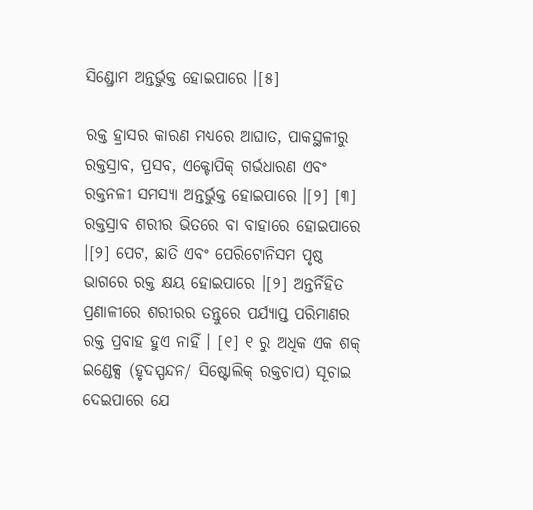ସିଣ୍ଡ୍ରୋମ ଅନ୍ତର୍ଭୁକ୍ତ ହୋଇପାରେ ।[୫]

ରକ୍ତ ହ୍ରାସର କାରଣ ମଧ୍ୟରେ ଆଘାତ, ପାକସ୍ଥଳୀରୁ ରକ୍ତସ୍ରାବ, ପ୍ରସବ, ଏକ୍ଟୋପିକ୍ ଗର୍ଭଧାରଣ ଏବଂ ରକ୍ତନଳୀ ସମସ୍ୟା ଅନ୍ତର୍ଭୁକ୍ତ ହୋଇପାରେ ।[୨] [୩] ରକ୍ତସ୍ରାବ ଶରୀର ଭିତରେ ବା ବାହାରେ ହୋଇପାରେ ।[୨] ପେଟ, ଛାତି ଏବଂ ପେରିଟୋନିସମ ପୃଷ୍ଠ ଭାଗରେ ରକ୍ତ କ୍ଷୟ ହୋଇପାରେ ।[୨] ଅନ୍ତର୍ନିହିତ ପ୍ରଣାଳୀରେ ଶରୀରର ତନ୍ତୁରେ ପର୍ଯ୍ୟାପ୍ତ ପରିମାଣର ରକ୍ତ ପ୍ରବାହ ହୁଏ ନାହିଁ । [୧] ୧ ରୁ ଅଧିକ ଏକ ଶକ୍ ଇଣ୍ଡେକ୍ସ (ହୃଦସ୍ପନ୍ଦନ/ ସିଷ୍ଟୋଲିକ୍ ରକ୍ତଚାପ) ସୂଚାଇ ଦେଇପାରେ ଯେ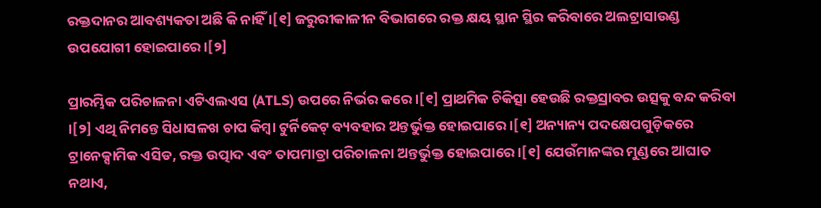ରକ୍ତଦାନର ଆବଶ୍ୟକତା ଅଛି କି ନାହିଁ ।[୧] ଜରୁରୀକାଳୀନ ବିଭାଗରେ ରକ୍ତ କ୍ଷୟ ସ୍ଥାନ ସ୍ଥିର କରିବାରେ ଅଲଟ୍ରାସାଉଣ୍ଡ ଉପଯୋଗୀ ହୋଇପାରେ ।[୨]

ପ୍ରାରମ୍ଭିକ ପରିଚାଳନା ଏଟିଏଲଏସ (ATLS) ଉପରେ ନିର୍ଭର କରେ ।[୧] ପ୍ରାଥମିକ ଚିକିତ୍ସା ହେଉଛି ରକ୍ତସ୍ରାବର ଉତ୍ସକୁ ବନ୍ଦ କରିବା ।[୨] ଏଥି ନିମନ୍ତେ ସିଧାସଳଖ ଚାପ କିମ୍ବା ଟୁର୍ନିକେଟ୍ ବ୍ୟବହାର ଅନ୍ତର୍ଭୁକ୍ତ ହୋଇପାରେ ।[୧] ଅନ୍ୟାନ୍ୟ ପଦକ୍ଷେପଗୁଡ଼ିକରେ ଟ୍ରାନେକ୍ସାମିକ ଏସିଡ, ରକ୍ତ ଉତ୍ପାଦ ଏବଂ ତାପମାତ୍ରା ପରିଚାଳନା ଅନ୍ତର୍ଭୁକ୍ତ ହୋଇପାରେ ।[୧] ଯେଉଁମାନଙ୍କର ମୁଣ୍ଡରେ ଆଘାତ ନଥାଏ,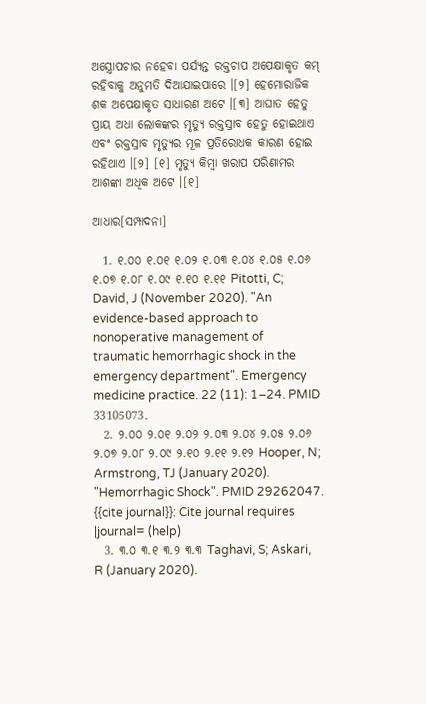ଅସ୍ତ୍ରୋପଚାର ନହେବା ପର୍ଯ୍ୟନ୍ତ ରକ୍ତଚାପ ଅପେକ୍ଷାକୃତ କମ୍ ରହିବାକୁ ଅନୁମତି ଦିଆଯାଇପାରେ ।[୨] ହେମୋରାଜିକ ଶକ ଅପେକ୍ଷାକୃତ ସାଧାରଣ ଅଟେ ।[୩] ଆଘାତ ହେତୁ ପ୍ରାୟ ଅଧା ଲୋକଙ୍କର ମୃତ୍ୟୁ ରକ୍ତସ୍ରାବ ହେତୁ ହୋଇଥାଏ ଏବଂ ରକ୍ତସ୍ରାବ ମୃତ୍ୟୁର ମୂଳ ପ୍ରତିରୋଧକ କାରଣ ହୋଇ ରହିଥାଏ ।[୨] [୧] ମୃତ୍ୟୁ କିମ୍ବା ଖରାପ ପରିଣାମର ଆଶଙ୍କା ଅଧିକ ଅଟେ ।[୧]

ଆଧାର[ସମ୍ପାଦନା]

  1. ୧.୦୦ ୧.୦୧ ୧.୦୨ ୧.୦୩ ୧.୦୪ ୧.୦୫ ୧.୦୬ ୧.୦୭ ୧.୦୮ ୧.୦୯ ୧.୧୦ ୧.୧୧ Pitotti, C; David, J (November 2020). "An evidence-based approach to nonoperative management of traumatic hemorrhagic shock in the emergency department". Emergency medicine practice. 22 (11): 1–24. PMID 33105073.
  2. ୨.୦୦ ୨.୦୧ ୨.୦୨ ୨.୦୩ ୨.୦୪ ୨.୦୫ ୨.୦୬ ୨.୦୭ ୨.୦୮ ୨.୦୯ ୨.୧୦ ୨.୧୧ ୨.୧୨ Hooper, N; Armstrong, TJ (January 2020). "Hemorrhagic Shock". PMID 29262047. {{cite journal}}: Cite journal requires |journal= (help)
  3. ୩.୦ ୩.୧ ୩.୨ ୩.୩ Taghavi, S; Askari, R (January 2020).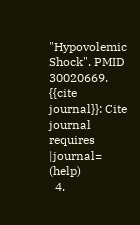"Hypovolemic Shock". PMID 30020669. {{cite journal}}: Cite journal requires |journal= (help)
  4.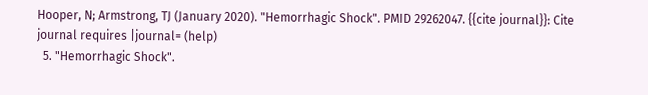Hooper, N; Armstrong, TJ (January 2020). "Hemorrhagic Shock". PMID 29262047. {{cite journal}}: Cite journal requires |journal= (help)
  5. "Hemorrhagic Shock".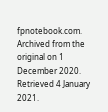fpnotebook.com. Archived from the original on 1 December 2020. Retrieved 4 January 2021.